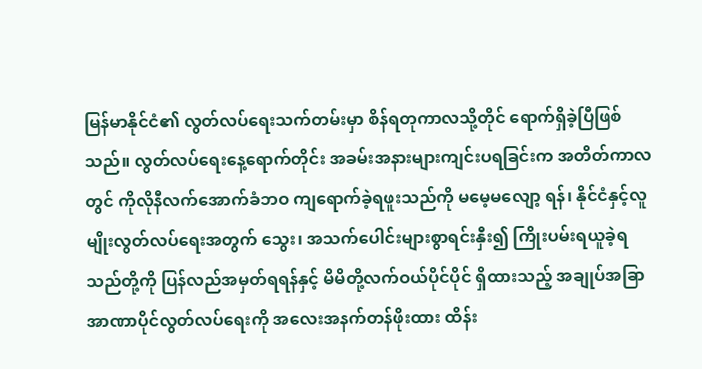မြန်မာနိုင်ငံ၏ လွတ်လပ်ရေးသက်တမ်းမှာ စိန်ရတုကာလသို့တိုင် ရောက်ရှိခဲ့ပြီဖြစ်သည်။ လွတ်လပ်ရေးနေ့ရောက်တိုင်း အခမ်းအနားများကျင်းပရခြင်းက အတိတ်ကာလတွင် ကိုလိုနီလက်အောက်ခံဘဝ ကျရောက်ခဲ့ရဖူးသည်ကို မမေ့မလျော့ ရန်၊ နိုင်ငံနှင့်လူမျိုးလွတ်လပ်ရေးအတွက် သွေး၊ အသက်ပေါင်းများစွာရင်းနှီး၍ ကြိုးပမ်းရယူခဲ့ရသည်တို့ကို ပြန်လည်အမှတ်ရရန်နှင့် မိမိတို့လက်ဝယ်ပိုင်ပိုင် ရှိထားသည့် အချုပ်အခြာအာဏာပိုင်လွတ်လပ်ရေးကို အလေးအနက်တန်ဖိုးထား ထိန်း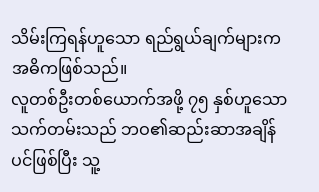သိမ်းကြရန်ဟူသော ရည်ရွယ်ချက်များက အဓိကဖြစ်သည်။
လူတစ်ဦးတစ်ယောက်အဖို့ ၇၅ နှစ်ဟူသောသက်တမ်းသည် ဘဝ၏ဆည်းဆာအချိန်ပင်ဖြစ်ပြီး သူ့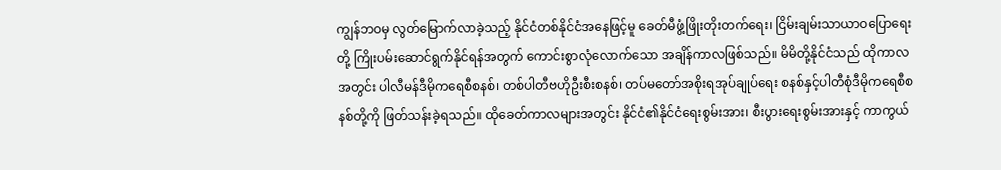ကျွန်ဘဝမှ လွတ်မြောက်လာခဲ့သည့် နိုင်ငံတစ်နိုင်ငံအနေဖြင့်မူ ခေတ်မီဖွံ့ဖြိုးတိုးတက်ရေး၊ ငြိမ်းချမ်းသာယာဝပြောရေးတို့ ကြိုးပမ်းဆောင်ရွက်နိုင်ရန်အတွက် ကောင်းစွာလုံလောက်သော အချိန်ကာလဖြစ်သည်။ မိမိတို့နိုင်ငံသည် ထိုကာလအတွင်း ပါလီမန်ဒီမိုကရေစီစနစ်၊ တစ်ပါတီဗဟိုဦးစီးစနစ်၊ တပ်မတော်အစိုးရအုပ်ချုပ်ရေး စနစ်နှင့်ပါတီစုံဒီမိုကရေစီစနစ်တို့ကို ဖြတ်သန်းခဲ့ရသည်။ ထိုခေတ်ကာလများအတွင်း နိုင်ငံ၏နိုင်ငံရေးစွမ်းအား၊ စီးပွားရေးစွမ်းအားနှင့် ကာကွယ်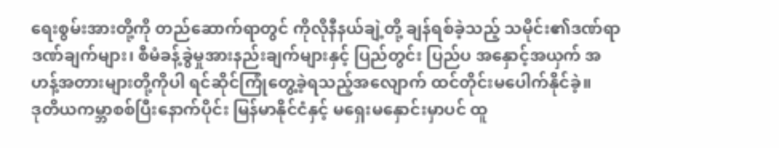ရေးစွမ်းအားတို့ကို တည်ဆောက်ရာတွင် ကိုလိုနီနယ်ချဲ့တို့ ချန်ရစ်ခဲ့သည့် သမိုင်း၏ဒဏ်ရာဒဏ်ချက်များ၊ စီမံခန့်ခွဲမှုအားနည်းချက်များနှင့် ပြည်တွင်း ပြည်ပ အနှောင့်အယှက် အဟန့်အတားများတို့ကိုပါ ရင်ဆိုင်ကြုံတွေ့ခဲ့ရသည့်အလျောက် ထင်တိုင်းမပေါက်နိုင်ခဲ့။
ဒုတိယကမ္ဘာစစ်ပြီးနောက်ပိုင်း မြန်မာနိုင်ငံနှင့် မရှေးမနှောင်းမှာပင် ထူ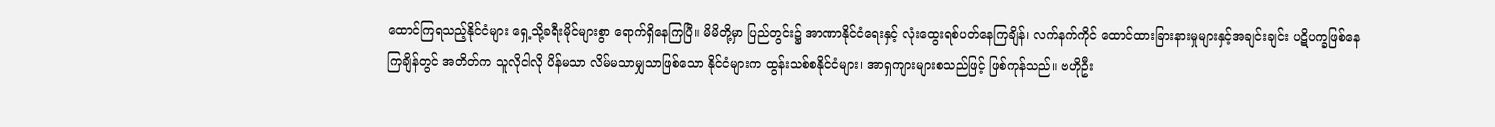ထောင်ကြရသည့်နိုင်ငံများ ရှေ့သို့ခရီးမိုင်များစွာ ရောက်ရှိနေကြပြီ။ မိမိတို့မှာ ပြည်တွင်း၌ အာဏာနိုင်ငံရေးနှင့် လုံးထွေးရစ်ပတ်နေကြချိန်၊ လက်နက်ကိုင် ထောင်ထားခြားနားမှုများနှင့်အချင်းချင်း ပဋိပက္ခဖြစ်နေကြချိန်တွင် အတိတ်က သူလိုငါလို ပိန်မသာ လိမ်မသာမျှသာဖြစ်သော နိုင်ငံများက ထွန်းသစ်စနိုင်ငံများ၊ အာရှကျားများစသည်ဖြင့် ဖြစ်ကုန်သည်။ ဗဟိုဦး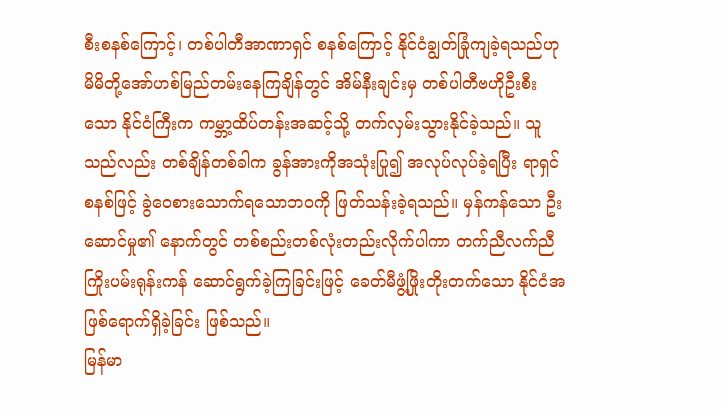စီးစနစ်ကြောင့်၊ တစ်ပါတီအာဏာရှင် စနစ်ကြောင့် နိုင်ငံချွတ်ခြုံကျခဲ့ရသည်ဟု မိမိတို့အော်ဟစ်မြည်တမ်းနေကြချိန်တွင် အိမ်နီးချင်းမှ တစ်ပါတီဗဟိုဦးစီးသော နိုင်ငံကြီးက ကမ္ဘာ့ထိပ်တန်းအဆင့်သို့ တက်လှမ်းသွားနိုင်ခဲ့သည်။ သူသည်လည်း တစ်ချိန်တစ်ခါက ခွန်အားကိုအသုံးပြု၍ အလုပ်လုပ်ခဲ့ရပြီး ရာရှင်စနစ်ဖြင့် ခွဲဝေစားသောက်ရသောဘဝကို ဖြတ်သန်းခဲ့ရသည်။ မှန်ကန်သော ဦးဆောင်မှု၏ နောက်တွင် တစ်စည်းတစ်လုံးတည်းလိုက်ပါကာ တက်ညီလက်ညီ ကြိုးပမ်းရုန်းကန် ဆောင်ရွက်ခဲ့ကြခြင်းဖြင့် ခေတ်မီဖွံ့ဖြိုးတိုးတက်သော နိုင်ငံအဖြစ်ရောက်ရှိခဲ့ခြင်း ဖြစ်သည်။
မြန်မာ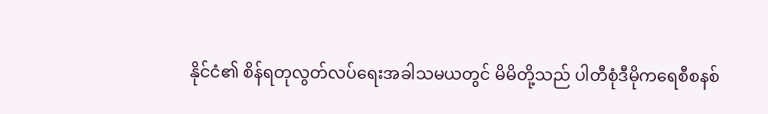နိုင်ငံ၏ စိန်ရတုလွတ်လပ်ရေးအခါသမယတွင် မိမိတို့သည် ပါတီစုံဒီမိုကရေစီစနစ်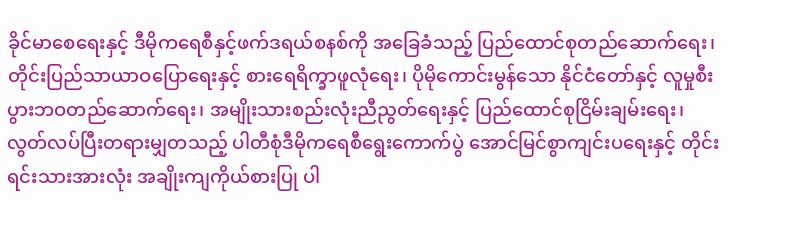ခိုင်မာစေရေးနှင့် ဒီမိုကရေစီနှင့်ဖက်ဒရယ်စနစ်ကို အခြေခံသည့် ပြည်ထောင်စုတည်ဆောက်ရေး၊ တိုင်းပြည်သာယာဝပြောရေးနှင့် စားရေရိက္ခာဖူလုံရေး၊ ပိုမိုကောင်းမွန်သော နိုင်ငံတော်နှင့် လူမှုစီးပွားဘဝတည်ဆောက်ရေး၊ အမျိုးသားစည်းလုံးညီညွတ်ရေးနှင့် ပြည်ထောင်စုငြိမ်းချမ်းရေး၊ လွတ်လပ်ပြီးတရားမျှတသည့် ပါတီစုံဒီမိုကရေစီရွေးကောက်ပွဲ အောင်မြင်စွာကျင်းပရေးနှင့် တိုင်းရင်းသားအားလုံး အချိုးကျကိုယ်စားပြု ပါ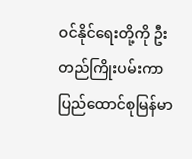ဝင်နိုင်ရေးတို့ကို ဦးတည်ကြိုးပမ်းကာ ပြည်ထောင်စုမြန်မာ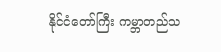နိုင်ငံတော်ကြီး ကမ္ဘာတည်သ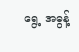ရွေ့ အဓွန့်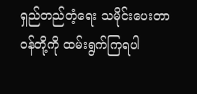ရှည်တည်တံ့ရေး သမိုင်းပေးတာဝန်တို့ကို ထမ်းရွက်ကြရပါ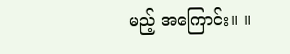မည့် အကြောင်း။ ။